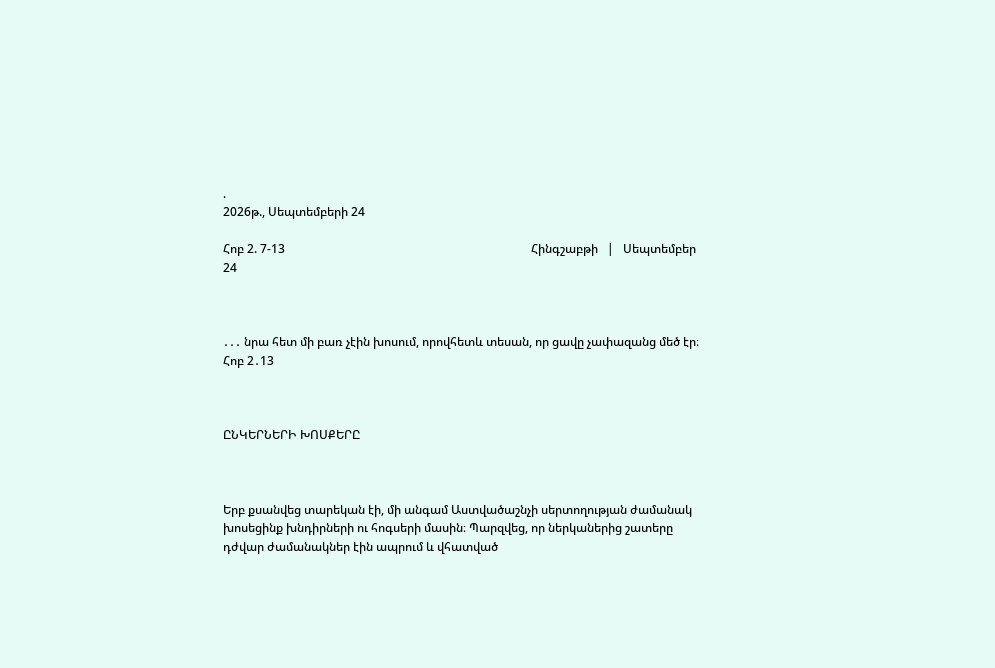.
2026թ., Սեպտեմբերի 24

Հոբ 2. 7-13                                                                                  Հինգշաբթի   |   Սեպտեմբեր 24



․․․ նրա հետ մի բառ չէին խոսում, որովհետև տեսան, որ ցավը չափազանց մեծ էր։ Հոբ 2․13



ԸՆԿԵՐՆԵՐԻ ԽՈՍՔԵՐԸ



Երբ քսանվեց տարեկան էի, մի անգամ Աստվածաշնչի սերտողության ժամանակ խոսեցինք խնդիրների ու հոգսերի մասին։ Պարզվեց, որ ներկաներից շատերը դժվար ժամանակներ էին ապրում և վհատված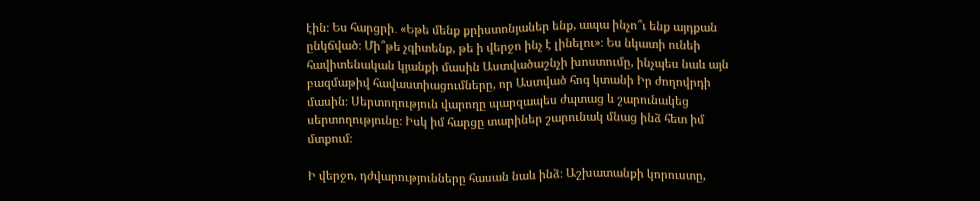էին։ Ես հարցրի․ «Եթե մենք քրիստոնյաներ ենք, ապա ինչո՞ւ ենք այդքան ընկճված։ Մի՞թե չգիտենք, թե ի վերջո ինչ է լինելու»։ Ես նկատի ունեի հավիտենական կյանքի մասին Աստվածաշնչի խոստումը, ինչպես նաև այն բազմաթիվ հավաստիացումները, որ Աստված հոգ կտանի Իր ժողովրդի մասին։ Սերտողություն վարողը պարզապես ժպտաց և շարունակեց սերտողությունը։ Իսկ իմ հարցը տարիներ շարունակ մնաց ինձ հետ իմ մտքում։

Ի վերջո, դժվարությունները հասան նաև ինձ։ Աշխատանքի կորուստը,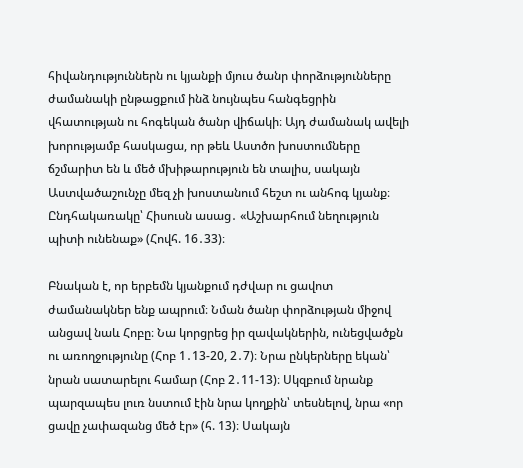հիվանդություններն ու կյանքի մյուս ծանր փորձությունները ժամանակի ընթացքում ինձ նույնպես հանգեցրին վհատության ու հոգեկան ծանր վիճակի։ Այդ ժամանակ ավելի խորությամբ հասկացա, որ թեև Աստծո խոստումները ճշմարիտ են և մեծ մխիթարություն են տալիս, սակայն Աստվածաշունչը մեզ չի խոստանում հեշտ ու անհոգ կյանք։ Ընդհակառակը՝ Հիսուսն ասաց․ «Աշխարհում նեղություն պիտի ունենաք» (Հովհ. 16․33)։

Բնական է, որ երբեմն կյանքում դժվար ու ցավոտ ժամանակներ ենք ապրում։ Նման ծանր փորձության միջով անցավ նաև Հոբը։ Նա կորցրեց իր զավակներին, ունեցվածքն ու առողջությունը (Հոբ 1․13-20, 2․7)։ Նրա ընկերները եկան՝ նրան սատարելու համար (Հոբ 2․11-13)։ Սկզբում նրանք պարզապես լուռ նստում էին նրա կողքին՝ տեսնելով, նրա «որ ցավը չափազանց մեծ էր» (հ. 13)։ Սակայն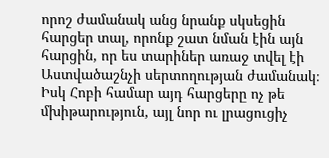որոշ ժամանակ անց նրանք սկսեցին հարցեր տալ, որոնք շատ նման էին այն հարցին, որ ես տարիներ առաջ տվել էի Աստվածաշնչի սերտողության ժամանակ։ Իսկ Հոբի համար այդ հարցերը ոչ թե մխիթարություն, այլ նոր ու լրացուցիչ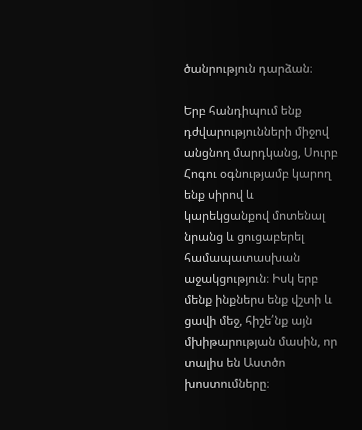ծանրություն դարձան։

Երբ հանդիպում ենք դժվարությունների միջով անցնող մարդկանց, Սուրբ Հոգու օգնությամբ կարող ենք սիրով և կարեկցանքով մոտենալ նրանց և ցուցաբերել համապատասխան աջակցություն։ Իսկ երբ մենք ինքներս ենք վշտի և ցավի մեջ, հիշե՛նք այն մխիթարության մասին, որ տալիս են Աստծո խոստումները։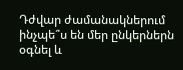Դժվար ժամանակներում ինչպե՞ս են մեր ընկերներն օգնել և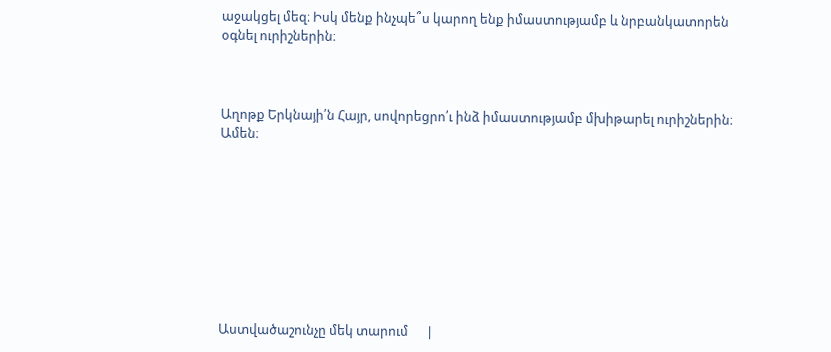աջակցել մեզ։ Իսկ մենք ինչպե՞ս կարող ենք իմաստությամբ և նրբանկատորեն օգնել ուրիշներին։



Աղոթք Երկնայի՛ն Հայր, սովորեցրո՛ւ ինձ իմաստությամբ մխիթարել ուրիշներին։ Ամեն։









Աստվածաշունչը մեկ տարում      |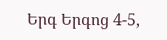Երգ Երգոց 4-5,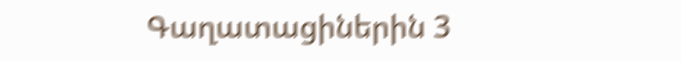Գաղատացիներին 3